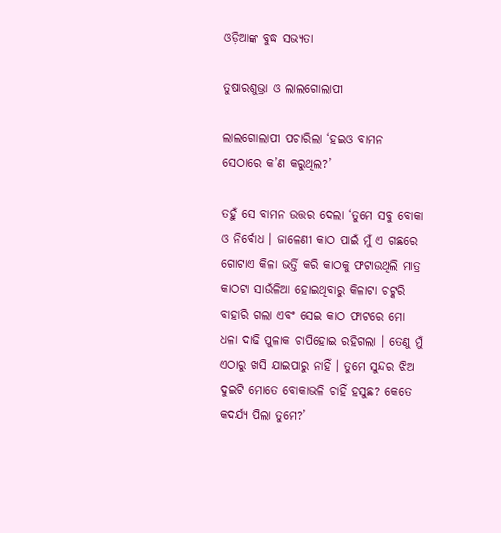ଓଡ଼ିଆଙ୍କ ବୁଦ୍ଧ ସଭ୍ୟତା

ତୁଷାରଶୁଭ୍ରା ଓ ଲାଲଗୋଲାପୀ

ଲାଲଗୋଲାପୀ ପଚାରିଲା ‘ହଇଓ ବାମନ ସେଠାରେ କ’ଣ କରୁଥିଲ?’

ତହୁଁ ସେ ବାମନ ଉତ୍ତର ଦେଲା ‘ତୁମେ ସବୁ ବୋକା ଓ ନିର୍ବୋଧ । ଜାଳେଣୀ କାଠ ପାଇଁ ମୁଁ ଏ ଗଛରେ ଗୋଟାଏ କିଳା ଭର୍ତ୍ତି କରି କାଠକୁ ଫଟାଉଥିଲି ମାତ୍ର କାଠଟା ସାଉଁଳିଆ ହୋଇଥିବାରୁ କିଳାଟା ଚଟ୍କରି ବାହାରି ଗଲା ଏବଂ ସେଇ କାଠ ଫାଟରେ ମୋ ଧଳା ଦାଢି ପୁଳାକ ଚାପିହୋଇ ରହିଗଲା । ତେଣୁ ମୁଁ ଏଠାରୁ ଖସି ଯାଇପାରୁ ନାହିଁ । ତୁମେ ସୁନ୍ଦର ଝିଅ ଦୁଇଟି ମୋତେ ବୋକାଭଳି ଚାହିଁ ହସୁଛ? କେତେ କଦର୍ଯ୍ୟ ପିଲା ତୁମେ?’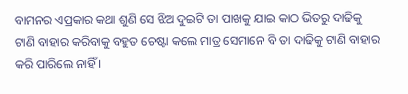ବାମନର ଏପ୍ରକାର କଥା ଶୁଣି ସେ ଝିଅ ଦୁଇଟି ତା ପାଖକୁ ଯାଇ କାଠ ଭିତରୁ ଦାଢିକୁ ଟାଣି ବାହାର କରିବାକୁ ବହୁତ ଚେଷ୍ଟା କଲେ ମାତ୍ର ସେମାନେ ବି ତା ଦାଢିକୁ ଟାଣି ବାହାର କରି ପାରିଲେ ନାହିଁ ।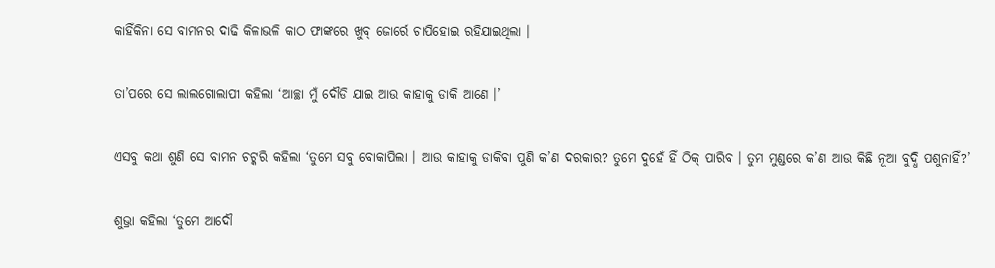କାହିଁକିନା ସେ ବାମନର ଦାଢି କିଳାଭଳି କାଠ ଫାଙ୍କରେ ଖୁବ୍ ଜୋର୍ରେ ଚାପିହୋଇ ରହିଯାଇଥିଲା ।

ତା’ପରେ ସେ ଲାଲଗୋଲାପୀ କହିଲା ‘ଆଚ୍ଛା ମୁଁ ଦୌଡି ଯାଇ ଆଉ କାହାକୁ ଡାକି ଆଣେ ।’

ଏସବୁ କଥା ଶୁଣି ସେ ବାମନ ଚଟ୍କରି କହିଲା ‘ତୁମେ ସବୁ ବୋକାପିଲା । ଆଉ କାହାକୁ ଡାକିବା ପୁଣି କ’ଣ ଦରକାର? ତୁମେ ଦୁହେଁ ହିଁ ଠିକ୍ ପାରିବ । ତୁମ ମୁଣ୍ଡରେ କ’ଣ ଆଉ କିଛି ନୂଆ ବୁଦ୍ଧି ପଶୁନାହିଁ?’

ଶୁଭ୍ରା କହିଲା ‘ତୁମେ ଆଦୌ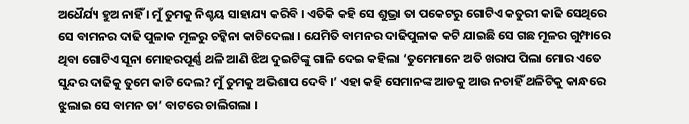ଅଧୈର୍ଯ୍ୟ ହୁଅ ନାହିଁ । ମୁଁ ତୁମକୁ ନିଶ୍ଚୟ ସାହାଯ୍ୟ କରିବି । ଏତିକି କହି ସେ ଶୁଭ୍ରା ତା ପକେଟରୁ ଗୋଟିଏ କତୁରୀ କାଢି ସେଥିରେ ସେ ବାମନର ଦାଢି ପୁଳାକ ମୂଳରୁ ଚଟ୍କିନା କାଟିଦେଲା । ଯେମିତି ବାମନର ଦାଢିପୁଳାକ କଟି ଯାଇଛି ସେ ଗଛ ମୂଳର ଗୁମ୍ଫାରେ ଥିବା ଗୋଟିଏ ସୂନା ମୋହରପୂର୍ଣ୍ଣ ଥଳି ଆଣି ଝିଅ ଦୁଇଟିଙ୍କୁ ଗାଳି ଦେଇ କହିଲା ‘ତୁମେମାନେ ଅତି ଖରାପ ପିଲା ମୋର ଏତେ ସୁନ୍ଦର ଦାଢିକୁ ତୁମେ କାଟି ଦେଲ? ମୁଁ ତୁମକୁ ଅଭିଶାପ ଦେବି ।’ ଏହା କହି ସେମାନଙ୍କ ଆଡକୁ ଆଉ ନଚାହିଁ ଥଳିଟିକୁ କାନ୍ଧରେ ଝୁଲାଇ ସେ ବାମନ ତା’ ବାଟରେ ଚାଲିଗଲା ।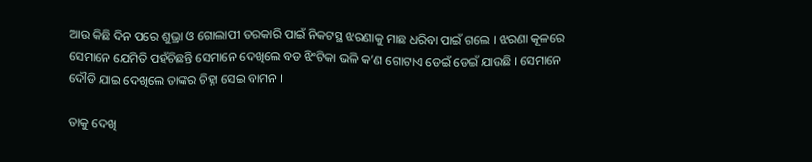ଆଉ କିଛି ଦିନ ପରେ ଶୁଭ୍ରା ଓ ଗୋଲାପୀ ତରକାରି ପାଇଁ ନିକଟସ୍ଥ ଝରଣାକୁ ମାଛ ଧରିବା ପାଇଁ ଗଲେ । ଝରଣା କୂଳରେ ସେମାନେ ଯେମିତି ପହଁଚିଛନ୍ତି ସେମାନେ ଦେଖିଲେ ବଡ ଝିଂଟିକା ଭଳି କ’ଣ ଗୋଟାଏ ଡେଇଁ ଡେଇଁ ଯାଉଛି । ସେମାନେ ଦୌଡି ଯାଇ ଦେଖିଲେ ତାଙ୍କର ଚିହ୍ନା ସେଇ ବାମନ ।

ତାକୁ ଦେଖି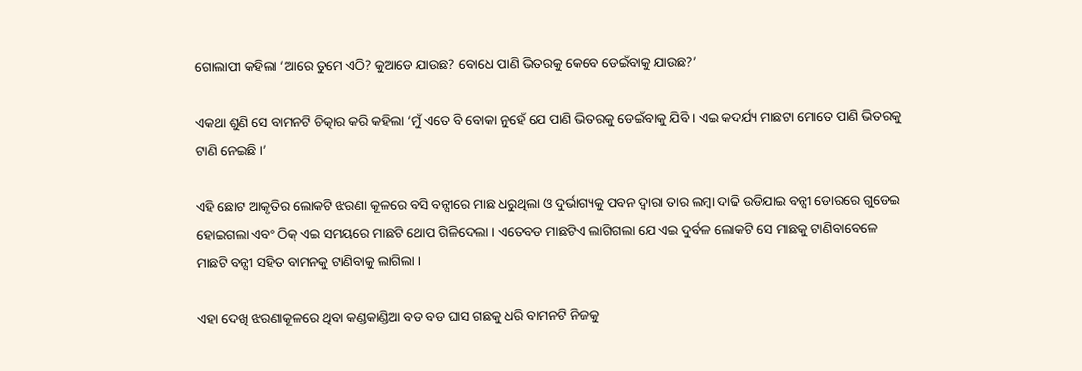ଗୋଲାପୀ କହିଲା ‘ଆରେ ତୁମେ ଏଠି? କୁଆଡେ ଯାଉଛ? ବୋଧେ ପାଣି ଭିତରକୁ କେବେ ଡେଇଁବାକୁ ଯାଉଛ?’

ଏକଥା ଶୁଣି ସେ ବାମନଟି ଚିତ୍କାର କରି କହିଲା ‘ମୁଁ ଏତେ ବି ବୋକା ନୁହେଁ ଯେ ପାଣି ଭିତରକୁ ଡେଇଁବାକୁ ଯିବି । ଏଇ କଦର୍ଯ୍ୟ ମାଛଟା ମୋତେ ପାଣି ଭିତରକୁ ଟାଣି ନେଇଛି ।’

ଏହି ଛୋଟ ଆକୃତିର ଲୋକଟି ଝରଣା କୂଳରେ ବସି ବନ୍ସୀରେ ମାଛ ଧରୁଥିଲା ଓ ଦୁର୍ଭାଗ୍ୟକୁ ପବନ ଦ୍ୱାରା ତାର ଲମ୍ବା ଦାଢି ଉଡିଯାଇ ବନ୍ସୀ ଡୋରରେ ଗୁଡେଇ ହୋଇଗଲା ଏବଂ ଠିକ୍ ଏଇ ସମୟରେ ମାଛଟି ଥୋପ ଗିଳିଦେଲା । ଏତେବଡ ମାଛଟିଏ ଲାଗିଗଲା ଯେ ଏଇ ଦୁର୍ବଳ ଲୋକଟି ସେ ମାଛକୁ ଟାଣିବାବେଳେ ମାଛଟି ବନ୍ସୀ ସହିତ ବାମନକୁ ଟାଣିବାକୁ ଲାଗିଲା ।

ଏହା ଦେଖି ଝରଣାକୂଳରେ ଥିବା କଣ୍ଡକାଣ୍ଡିଆ ବଡ ବଡ ଘାସ ଗଛକୁ ଧରି ବାମନଟି ନିଜକୁ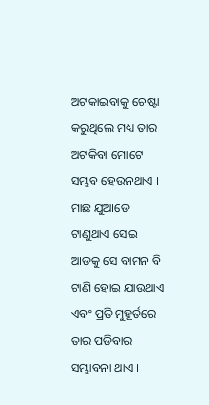ଅଟକାଇବାକୁ ଚେଷ୍ଟା କରୁଥିଲେ ମଧ୍ୟ ତାର ଅଟକିବା ମୋଟେ ସମ୍ଭବ ହେଉନଥାଏ । ମାଛ ଯୁଆଡେ ଟାଣୁଥାଏ ସେଇ ଆଡକୁ ସେ ବାମନ ବି ଟାଣି ହୋଇ ଯାଉଥାଏ ଏବଂ ପ୍ରତି ମୁହୂର୍ତରେ ତାର ପଡିବାର ସମ୍ଭାବନା ଥାଏ ।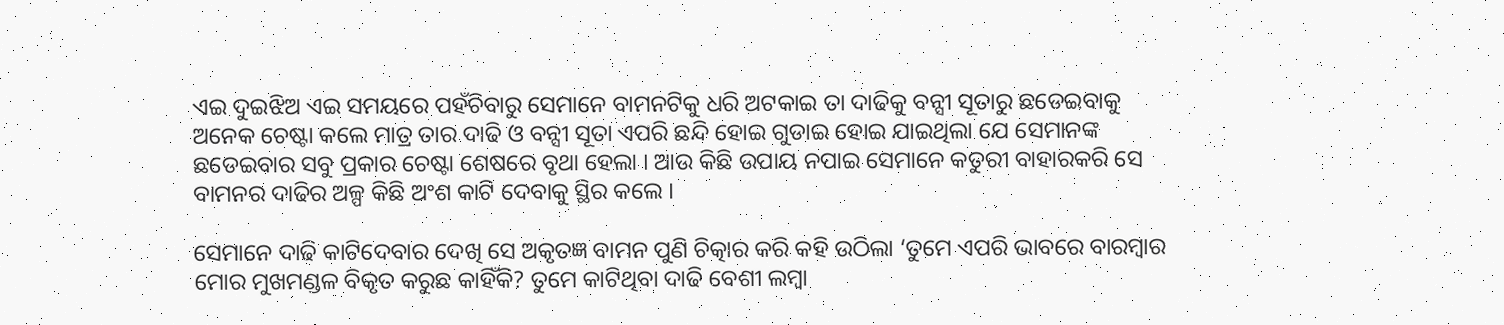ଏଇ ଦୁଇଝିଅ ଏଇ ସମୟରେ ପହଁଚିବାରୁ ସେମାନେ ବାମନଟିକୁ ଧରି ଅଟକାଇ ତା ଦାଢିକୁ ବନ୍ସୀ ସୂତାରୁ ଛଡେଇବାକୁ ଅନେକ ଚେଷ୍ଟା କଲେ ମାତ୍ର ତାର ଦାଢି ଓ ବନ୍ସୀ ସୂତା ଏପରି ଛନ୍ଦି ହୋଇ ଗୁଡାଇ ହୋଇ ଯାଇଥିଲା ଯେ ସେମାନଙ୍କ ଛଡେଇବାର ସବୁ ପ୍ରକାର ଚେଷ୍ଟା ଶେଷରେ ବୃଥା ହେଲା । ଆଉ କିଛି ଉପାୟ ନପାଇ ସେମାନେ କତୁରୀ ବାହାରକରି ସେ ବାମନର ଦାଢିର ଅଳ୍ପ କିଛି ଅଂଶ କାଟି ଦେବାକୁ ସ୍ଥିର କଲେ ।

ସେମାନେ ଦାଢି କାଟିଦେବାର ଦେଖି ସେ ଅକୃତଜ୍ଞ ବାମନ ପୁଣି ଚିତ୍କାର କରି କହି ଉଠିଲା ‘ତୁମେ ଏପରି ଭାବରେ ବାରମ୍ବାର ମୋର ମୁଖମଣ୍ଡଳ ବିକୃତ କରୁଛ କାହିଁକି? ତୁମେ କାଟିଥିବା ଦାଢି ବେଶୀ ଲମ୍ବା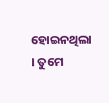ହୋଇନଥିଲା । ତୁମେ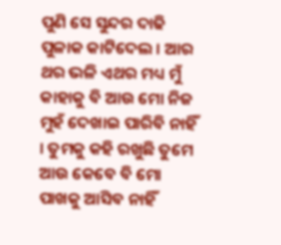ପୁଣି ସେ ସୁନ୍ଦର ଦାଢି ପୁଳାକ କାଟିଦେଲ । ଆର ଥର ଭଳି ଏଥର ମଧ୍ୟ ମୁଁ କାହାକୁ ବି ଆଉ ମୋ ନିଜ ମୁହଁ ଦେଖାଇ ପାରିବି ନାହିଁ । ତୁମକୁ କହି ରଖୁଛି ତୁମେ ଆଉ କେବେ ବି ମୋ ପାଖକୁ ଆସିବ ନାହିଁ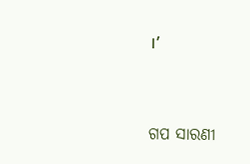।’


ଗପ ସାରଣୀ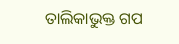ତାଲିକାଭୁକ୍ତ ଗପ